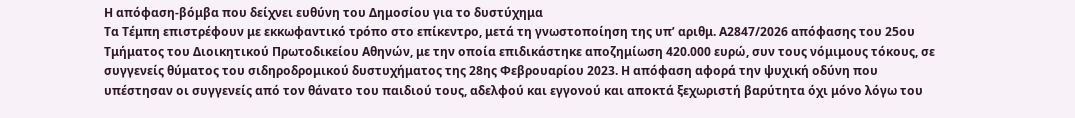Η απόφαση-βόμβα που δείχνει ευθύνη του Δημοσίου για το δυστύχημα
Τα Τέμπη επιστρέφουν με εκκωφαντικό τρόπο στο επίκεντρο, μετά τη γνωστοποίηση της υπ’ αριθμ. Α2847/2026 απόφασης του 25ου Τμήματος του Διοικητικού Πρωτοδικείου Αθηνών, με την οποία επιδικάστηκε αποζημίωση 420.000 ευρώ, συν τους νόμιμους τόκους, σε συγγενείς θύματος του σιδηροδρομικού δυστυχήματος της 28ης Φεβρουαρίου 2023. Η απόφαση αφορά την ψυχική οδύνη που υπέστησαν οι συγγενείς από τον θάνατο του παιδιού τους, αδελφού και εγγονού και αποκτά ξεχωριστή βαρύτητα όχι μόνο λόγω του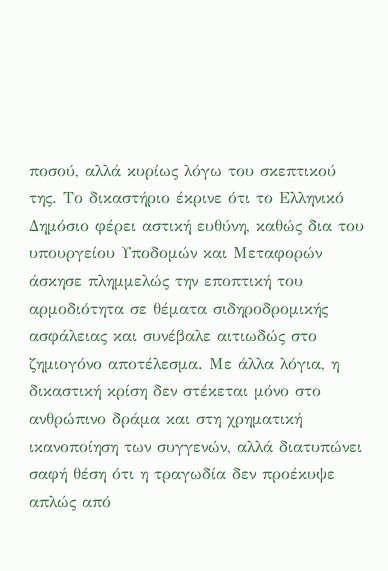ποσού, αλλά κυρίως λόγω του σκεπτικού της. Το δικαστήριο έκρινε ότι το Ελληνικό Δημόσιο φέρει αστική ευθύνη, καθώς δια του υπουργείου Υποδομών και Μεταφορών άσκησε πλημμελώς την εποπτική του αρμοδιότητα σε θέματα σιδηροδρομικής ασφάλειας και συνέβαλε αιτιωδώς στο ζημιογόνο αποτέλεσμα. Με άλλα λόγια, η δικαστική κρίση δεν στέκεται μόνο στο ανθρώπινο δράμα και στη χρηματική ικανοποίηση των συγγενών, αλλά διατυπώνει σαφή θέση ότι η τραγωδία δεν προέκυψε απλώς από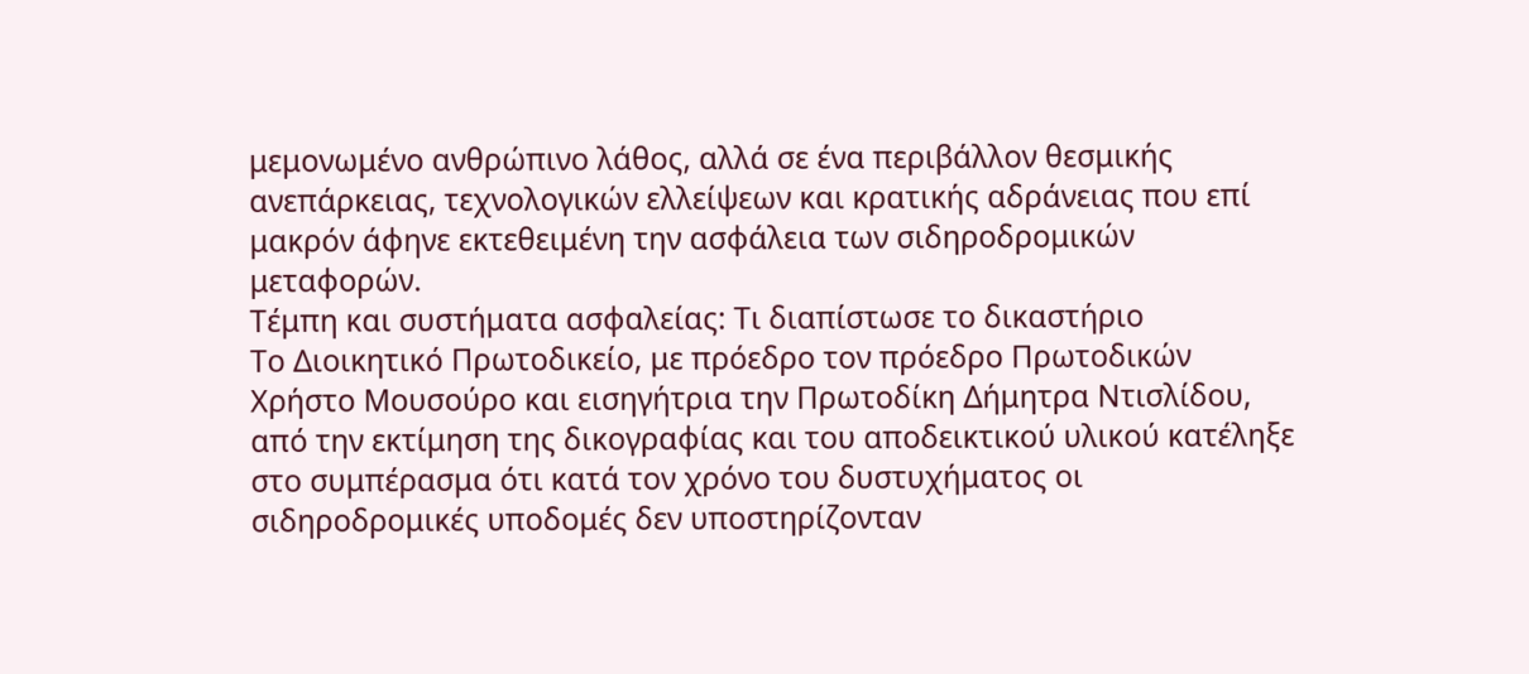μεμονωμένο ανθρώπινο λάθος, αλλά σε ένα περιβάλλον θεσμικής ανεπάρκειας, τεχνολογικών ελλείψεων και κρατικής αδράνειας που επί μακρόν άφηνε εκτεθειμένη την ασφάλεια των σιδηροδρομικών μεταφορών.
Τέμπη και συστήματα ασφαλείας: Τι διαπίστωσε το δικαστήριο
Το Διοικητικό Πρωτοδικείο, με πρόεδρο τον πρόεδρο Πρωτοδικών Χρήστο Μουσούρο και εισηγήτρια την Πρωτοδίκη Δήμητρα Ντισλίδου, από την εκτίμηση της δικογραφίας και του αποδεικτικού υλικού κατέληξε στο συμπέρασμα ότι κατά τον χρόνο του δυστυχήματος οι σιδηροδρομικές υποδομές δεν υποστηρίζονταν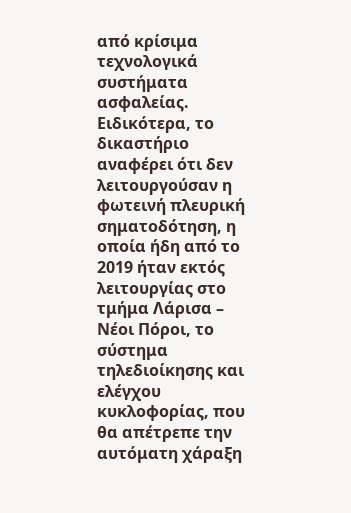από κρίσιμα τεχνολογικά συστήματα ασφαλείας. Ειδικότερα, το δικαστήριο αναφέρει ότι δεν λειτουργούσαν η φωτεινή πλευρική σηματοδότηση, η οποία ήδη από το 2019 ήταν εκτός λειτουργίας στο τμήμα Λάρισα – Νέοι Πόροι, το σύστημα τηλεδιοίκησης και ελέγχου κυκλοφορίας, που θα απέτρεπε την αυτόματη χάραξη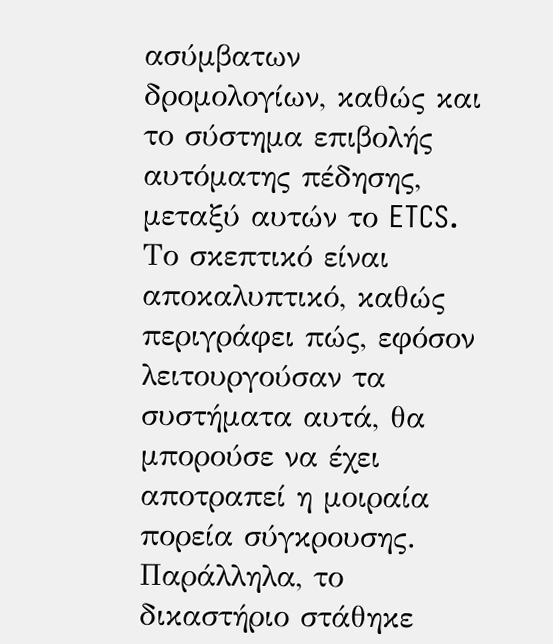ασύμβατων δρομολογίων, καθώς και το σύστημα επιβολής αυτόματης πέδησης, μεταξύ αυτών το ETCS. Το σκεπτικό είναι αποκαλυπτικό, καθώς περιγράφει πώς, εφόσον λειτουργούσαν τα συστήματα αυτά, θα μπορούσε να έχει αποτραπεί η μοιραία πορεία σύγκρουσης. Παράλληλα, το δικαστήριο στάθηκε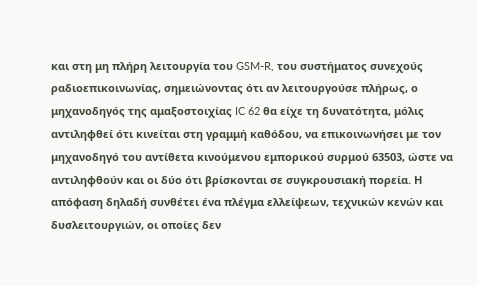και στη μη πλήρη λειτουργία του GSM-R, του συστήματος συνεχούς ραδιοεπικοινωνίας, σημειώνοντας ότι αν λειτουργούσε πλήρως, ο μηχανοδηγός της αμαξοστοιχίας IC 62 θα είχε τη δυνατότητα, μόλις αντιληφθεί ότι κινείται στη γραμμή καθόδου, να επικοινωνήσει με τον μηχανοδηγό του αντίθετα κινούμενου εμπορικού συρμού 63503, ώστε να αντιληφθούν και οι δύο ότι βρίσκονται σε συγκρουσιακή πορεία. Η απόφαση δηλαδή συνθέτει ένα πλέγμα ελλείψεων, τεχνικών κενών και δυσλειτουργιών, οι οποίες δεν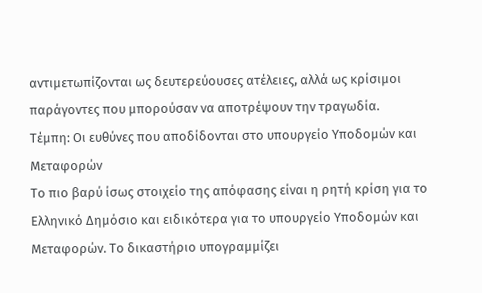αντιμετωπίζονται ως δευτερεύουσες ατέλειες, αλλά ως κρίσιμοι παράγοντες που μπορούσαν να αποτρέψουν την τραγωδία.
Τέμπη: Οι ευθύνες που αποδίδονται στο υπουργείο Υποδομών και Μεταφορών
Το πιο βαρύ ίσως στοιχείο της απόφασης είναι η ρητή κρίση για το Ελληνικό Δημόσιο και ειδικότερα για το υπουργείο Υποδομών και Μεταφορών. Το δικαστήριο υπογραμμίζει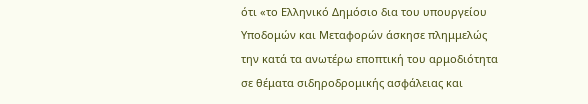ότι «το Ελληνικό Δημόσιο δια του υπουργείου Υποδομών και Μεταφορών άσκησε πλημμελώς την κατά τα ανωτέρω εποπτική του αρμοδιότητα σε θέματα σιδηροδρομικής ασφάλειας και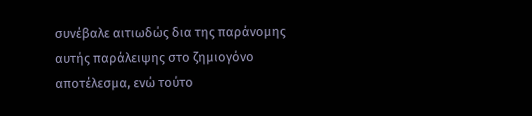συνέβαλε αιτιωδώς δια της παράνομης αυτής παράλειψης στο ζημιογόνο αποτέλεσμα, ενώ τούτο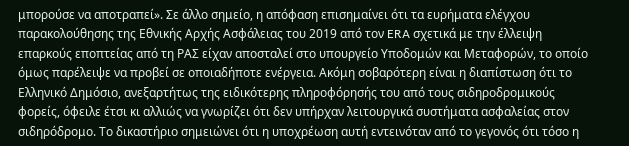μπορούσε να αποτραπεί». Σε άλλο σημείο, η απόφαση επισημαίνει ότι τα ευρήματα ελέγχου παρακολούθησης της Εθνικής Αρχής Ασφάλειας του 2019 από τον ERA σχετικά με την έλλειψη επαρκούς εποπτείας από τη ΡΑΣ είχαν αποσταλεί στο υπουργείο Υποδομών και Μεταφορών, το οποίο όμως παρέλειψε να προβεί σε οποιαδήποτε ενέργεια. Ακόμη σοβαρότερη είναι η διαπίστωση ότι το Ελληνικό Δημόσιο, ανεξαρτήτως της ειδικότερης πληροφόρησής του από τους σιδηροδρομικούς φορείς, όφειλε έτσι κι αλλιώς να γνωρίζει ότι δεν υπήρχαν λειτουργικά συστήματα ασφαλείας στον σιδηρόδρομο. Το δικαστήριο σημειώνει ότι η υποχρέωση αυτή εντεινόταν από το γεγονός ότι τόσο η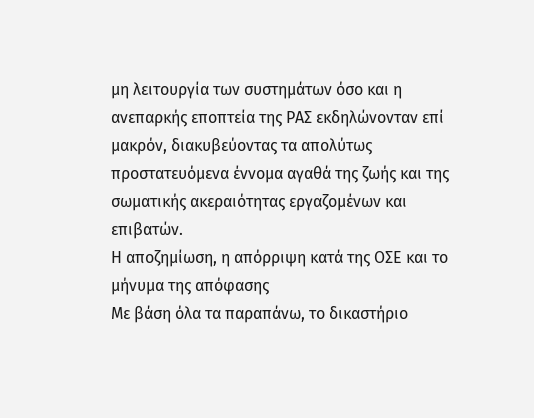μη λειτουργία των συστημάτων όσο και η ανεπαρκής εποπτεία της ΡΑΣ εκδηλώνονταν επί μακρόν, διακυβεύοντας τα απολύτως προστατευόμενα έννομα αγαθά της ζωής και της σωματικής ακεραιότητας εργαζομένων και επιβατών.
Η αποζημίωση, η απόρριψη κατά της ΟΣΕ και το μήνυμα της απόφασης
Με βάση όλα τα παραπάνω, το δικαστήριο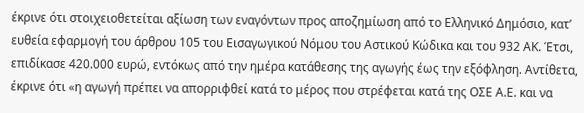έκρινε ότι στοιχειοθετείται αξίωση των εναγόντων προς αποζημίωση από το Ελληνικό Δημόσιο, κατ’ ευθεία εφαρμογή του άρθρου 105 του Εισαγωγικού Νόμου του Αστικού Κώδικα και του 932 ΑΚ. Έτσι, επιδίκασε 420.000 ευρώ, εντόκως από την ημέρα κατάθεσης της αγωγής έως την εξόφληση. Αντίθετα, έκρινε ότι «η αγωγή πρέπει να απορριφθεί κατά το μέρος που στρέφεται κατά της ΟΣΕ Α.Ε. και να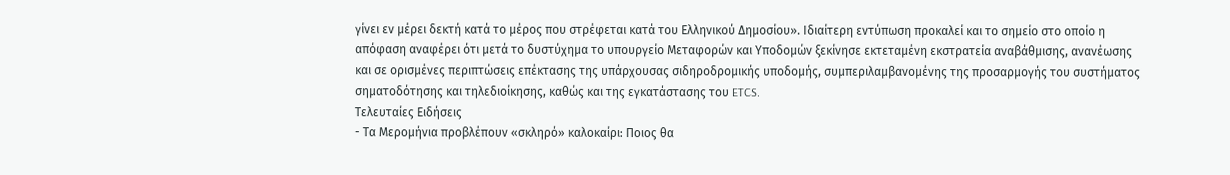γίνει εν μέρει δεκτή κατά το μέρος που στρέφεται κατά του Ελληνικού Δημοσίου». Ιδιαίτερη εντύπωση προκαλεί και το σημείο στο οποίο η απόφαση αναφέρει ότι μετά το δυστύχημα το υπουργείο Μεταφορών και Υποδομών ξεκίνησε εκτεταμένη εκστρατεία αναβάθμισης, ανανέωσης και σε ορισμένες περιπτώσεις επέκτασης της υπάρχουσας σιδηροδρομικής υποδομής, συμπεριλαμβανομένης της προσαρμογής του συστήματος σηματοδότησης και τηλεδιοίκησης, καθώς και της εγκατάστασης του ETCS.
Τελευταίες Ειδήσεις
- Τα Μερομήνια προβλέπουν «σκληρό» καλοκαίρι: Ποιος θα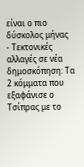είναι ο πιο δύσκολος μήνας
- Τεκτονικές αλλαγές σε νέα δημοσκόπηση: Τα 2 κόμματα που εξαφάνισε ο Τσίπρας με το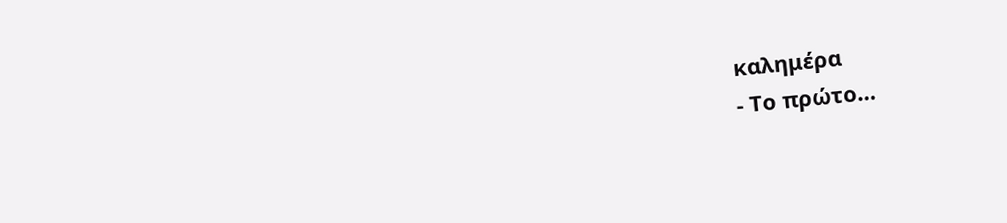καλημέρα
- Το πρώτο…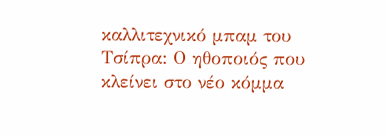καλλιτεχνικό μπαμ του Τσίπρα: Ο ηθοποιός που κλείνει στο νέο κόμμα